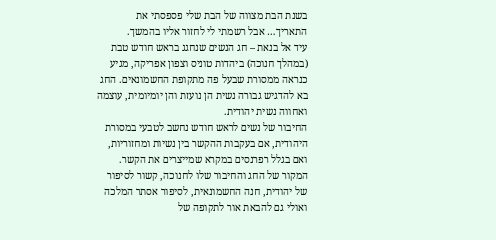בשנת הבת מצווה של הבת שלי פספסתי את התאריך… אבל רשמתי לי לחזור אליו בהמשך.
עיד אל בנאת – חג הנשים שנחגג בראש חודש טבת (במהלך חנוכה) ביהדות טוניס וצפון אפריקה, מגיע כנראה ממסורת שבעל פה מתקופת החשמונאים. החג בא להדגיש גבורה נשית הן נועזת והן יומיומית, עוצמה ואחווה נשית יהודית.
החיבור של נשים לראש חודש נחשב לטבעי במסורת היהודית, אם בעקבות ההקשר בין נשיות ומחזוריות, ואם בגלל רפרנסים במקרא שמייצרים את הקשר. המקור של החג והחיבור שלו לחנוכה, קשור לסיפור של יהודית, חנה החשמונאית, לסיפור אסתר המלכה ואולי גם להבאת אור לתקופה של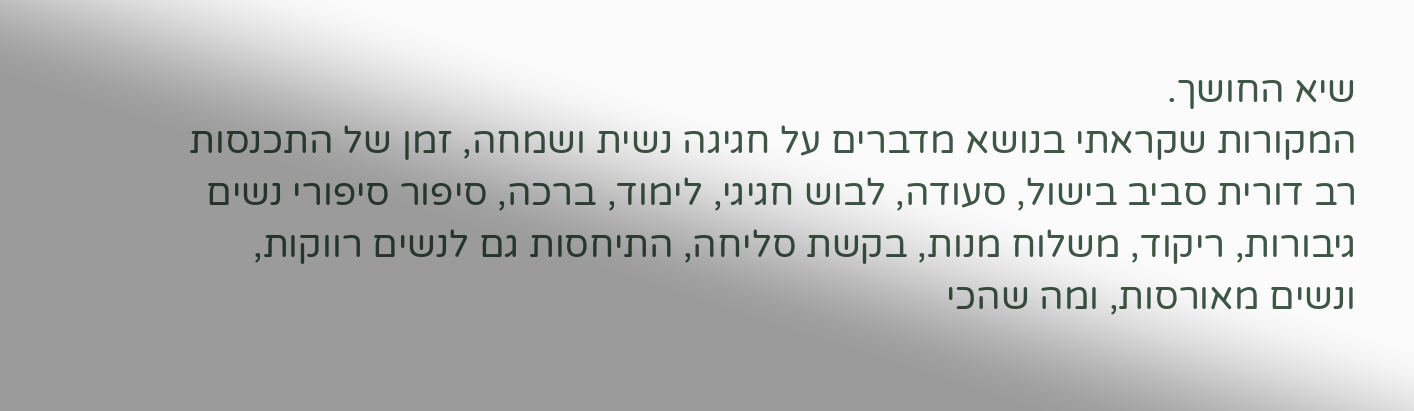שיא החושך.
המקורות שקראתי בנושא מדברים על חגיגה נשית ושמחה, זמן של התכנסות רב דורית סביב בישול, סעודה, לבוש חגיגי, לימוד, ברכה, סיפור סיפורי נשים גיבורות, ריקוד, משלוח מנות, בקשת סליחה, התיחסות גם לנשים רווקות, ונשים מאורסות, ומה שהכי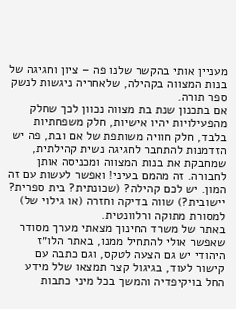מעניין אותי בהקשר שלנו פה – ציון וחגיגה של בנות המצווה בקהילה, שלאחריה ניגשות לנשק ספר תורה.
אם בתכנון שנת בת מצווה נכוון לכך שחלק מהפעילויות יהיו אישיות, חלק משפחתיות בלבד, חלק חוויה משותפת של אם ובת, פה יש הזדמנות להתחבר לחגיגה נשית קהילתית, שמחבקת את בנות המצווה ומכניסה אותן לחבורה. זה מהמם בעיני! ואפשר לעשות עם זה המון. יש לכם קהילה? (שכונתית? בית ספרית? יישובית?) שווה בדיקה וחזרה (או גילוי של) למסורת מתוקה ורלוונטית.
באתר של משרד החינוך מצאתי מערך מסודר שאפשר אולי להתחיל ממנו, באתר הלו״ז היהודי יש גם הצעה לטקס, וגם כתבה עם קישור לעוד, בגיגול קצר תמצאו שלל מידע החל בויקיפדיה והמשך בכל מיני כתבות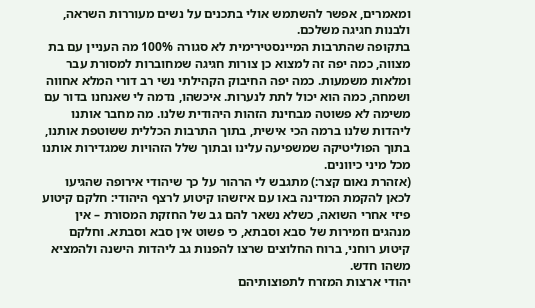ומאמרים, אפשר להשתמש אולי בתכנים על נשים מעוררות השראה, ולבנות חגיגה משלכם.
בתקופה שהתרבות המיינסטירימית לא סגורה 100% מה העניין עם בת מצווה, כמה יפה זה למצוא כן צורות חגיגה שמחוברות למסורת עבר ומלאות משמעות. כמה יפה החיבוק הקהילתי נשי רב דורי המלא אחווה ושמחה, כמה הוא יכול לתת לנערות. איכשהו, נדמה לי שאנחנו בדור עם משימה לא פשוטה מבחינת הזהות היהודית שלנו. מה מחבר אותנו ליהדות שלנו ברמה הכי אישית, בתוך התרבות הכללית ששוטפת אותנו, בתוך הפוליטיקה שמשפיעה עלינו ובתוך שלל הזהויות שמגדירות אותנו מכל מיני כיוונים.
(אזהרת נאום קצר:) מתגבש לי הרהור על כך שיהודי אירופה שהגיעו לכאן להקמת המדינה באו עם איזשהו קיטוע לרצף היהודי: חלקם קיטוע פיזי אחרי השואה, כשלא נשאר להם גב של החזקת המסורת – אין מנהגים וזמירות של סבא וסבתא, כי פשוט אין סבא וסבתא. וחלקם קיטוע רוחני, ברוח החלוצים שרצו להפנות גב ליהדות הישנה ולהמציא משהו חדש.
יהודי ארצות המזרח לתפוצותיהם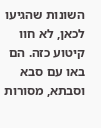השונות שהגיעו לכאן, לא חוו קיטוע כזה. הם באו עם סבא וסבתא, מסורות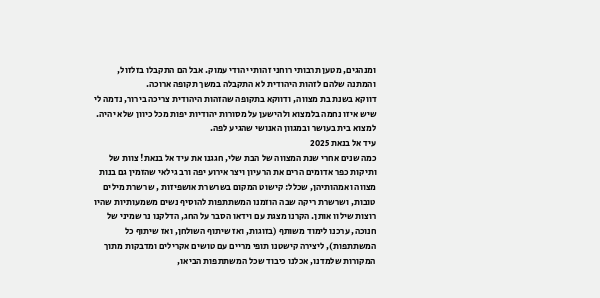ומנהגים, מטען תרבותי רוחני זהותי יהודי עמוק. אבל הם התקבלו בזלזול, והמתנה שלהם לזהות היהודית לא התקבלה במשך תקופה ארוכה.
דווקא בשנת בת מצווה, ודווקא בתקופה שהזהות היהודית צריכה בירור, נדמה לי שיש איזו נחמה בלמצוא ולהישען על מסורות יהודיות יפות מכל כיוון שלא יהיה. למצוא בית בעושר ובמגוון האנושי שהגיע לפה.
עיד אל בנאת 2025
כמה שנים אחרי שנת המצווה של הבת שלי, חגגנו את עיד אל בנאת! צוות של ותיקות כפר אדומים הרים את הרעיון ויצר אירוע יפה ורב גילאי שהזמין גם בנות מצווה ואמהותיהן, שכלל: קישוט המקום בשרשרת אושפיזות , שרשרת מילים טובות, ושרשרת ריקה שבה הוזמנו המשתתפות להוסיף נשים משמעותיות שהיו רוצות שילוו אותן. הקרנו מצגת עם וידאו הסבר על החג, הדלקנו נר שמיני של חנוכה, ערכנו לימוד משותף (בזוגות, ואז שיתוף השולחן, ואז שיתוף כל המשתתפות), ליצירה קישטנו תופי מריים עם טושים אקרילים ומדבקות מתוך המקורות שלמדנו, אכלנו כיבוד שכל המשתתפות הביאו,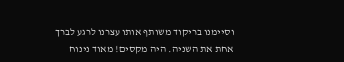וסיימנו בריקוד משותף אותו עצרנו לרגע לברך אחת את השניה. היה מקסים! מאוד נינוח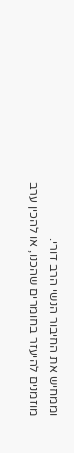וממחיש את החיבור הנשי הרב דורי.
מוזמנים להיעזר בחומרים שהכנו, או להכין ערב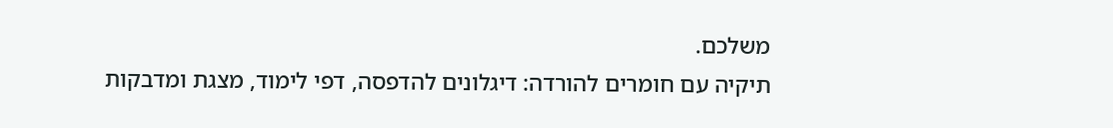משלכם.
תיקיה עם חומרים להורדה: דיגלונים להדפסה, דפי לימוד, מצגת ומדבקות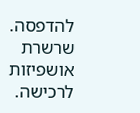להדפסה.
שרשרת אושפיזות לרכישה.